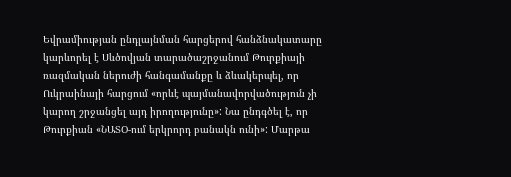Եվրամիության ընդլայնման հարցերով հանձնակատարը կարևորել է Սևծովյան տարածաշրջանում Թուրքիայի ռազմական ներուժի հանգամանքը և ձևակերպել, որ Ուկրաինայի հարցում «որևէ պայմանավորվածություն չի կարող շրջանցել այդ իրողությունը»: Նա ընդգծել է, որ Թուրքիան «ՆԱՏՕ-ում երկրորդ բանակն ունի»: Մարթա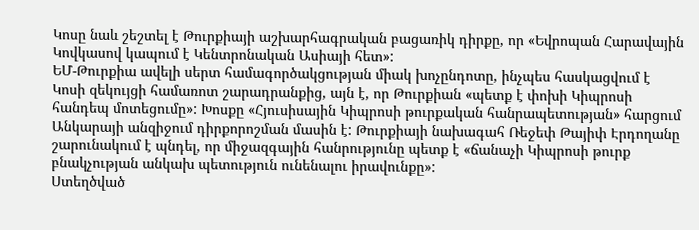Կոսը նաև շեշտել է Թուրքիայի աշխարհագրական բացառիկ դիրքը, որ «Եվրոպան Հարավային Կովկասով կապում է Կենտրոնական Ասիայի հետ»:
ԵՄ-Թուրքիա ավելի սերտ համագործակցության միակ խոչընդոտը, ինչպես հասկացվում է Կոսի զեկույցի համառոտ շարադրանքից, այն է, որ Թուրքիան «պետք է փոխի Կիպրոսի հանդեպ մոտեցումը»: Խոսքը «Հյուսիսային Կիպրոսի թուրքական հանրապետության» հարցում Անկարայի անզիջում դիրքորոշման մասին է: Թուրքիայի նախագահ Ռեջեփ Թայիփ Էրդողանը շարունակում է պնդել, որ միջազգային հանրությունը պետք է «ճանաչի Կիպրոսի թուրք բնակչության անկախ պետություն ունենալու իրավունքը»:
Ստեղծված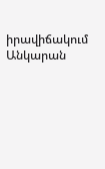իրավիճակում Անկարան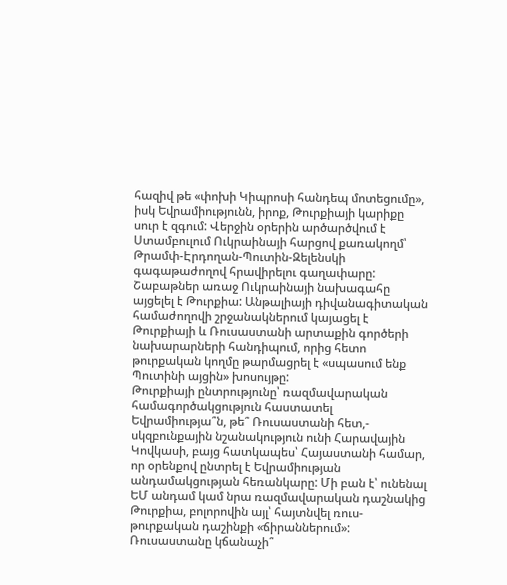հազիվ թե «փոխի Կիպրոսի հանդեպ մոտեցումը», իսկ Եվրամիությունն, իրոք, Թուրքիայի կարիքը սուր է զգում: Վերջին օրերին արծարծվում է Ստամբուլում Ուկրաինայի հարցով քառակողմ՝ Թրամփ-Էրդողան-Պուտին-Զելենսկի գագաթաժողով հրավիրելու գաղափարը: Շաբաթներ առաջ Ուկրաինայի նախագահը այցելել է Թուրքիա: Անթալիայի դիվանագիտական համաժողովի շրջանակներում կայացել է Թուրքիայի և Ռուսաստանի արտաքին գործերի նախարարների հանդիպում, որից հետո թուրքական կողմը թարմացրել է «սպասում ենք Պուտինի այցին» խոսույթը:
Թուրքիայի ընտրությունը՝ ռազմավարական համագործակցություն հաստատել Եվրամիությա՞ն, թե՞ Ռուսաստանի հետ,- սկզբունքային նշանակություն ունի Հարավային Կովկասի, բայց հատկապես՝ Հայաստանի համար, որ օրենքով ընտրել է Եվրամիության անդամակցության հեռանկարը: Մի բան է՝ ունենալ ԵՄ անդամ կամ նրա ռազմավարական դաշնակից Թուրքիա, բոլորովին այլ՝ հայտնվել ռուս-թուրքական դաշինքի «ճիրաններում»: Ռուսաստանը կճանաչի՞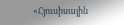«Հյուսիսային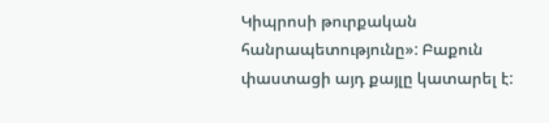Կիպրոսի թուրքական հանրապետությունը»: Բաքուն փաստացի այդ քայլը կատարել է: